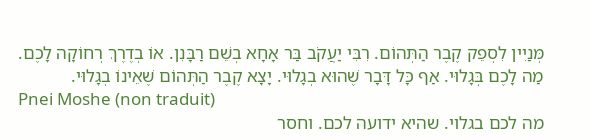מְּנַיִין לִסְפֵק קֶבֶר הַתְּהוֹם. רִבִּי יַעֲקֹב בַּר אָחָא בְשֵׁם רַבָּנִן. אוֹ בְדֶרֶךְ רְחוֹקָה לָכֶם. מַה לָכֶם בְּגָלוּי. אַף כָּל דָּבָר שֶׁהוּא בְגָלוּי. יָצָא קֶבֶר הַתְּהוֹם שֶׁאֵינוֹ בְגָלוּי.
Pnei Moshe (non traduit)
מה לכם בגלוי. שהיא ידועה לכם. וחסר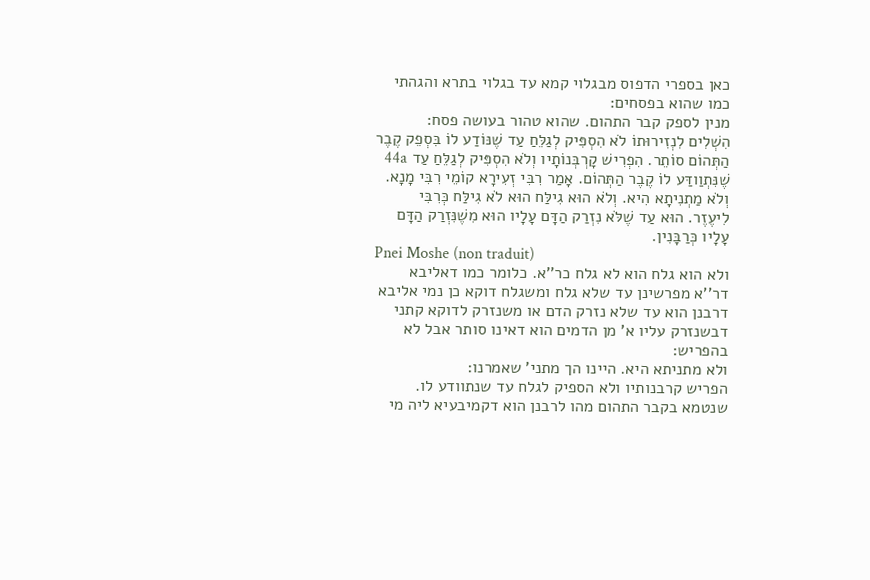כאן בספרי הדפוס מבגלוי קמא עד בגלוי בתרא והגהתי כמו שהוא בפסחים:
מנין לספק קבר התהום. שהוא טהור בעושה פסח:
הִשְׁלִים לִנְזִירוּתוֹ לֹא הִסְפִּיק לְגַלֵּחַ עַד שֶׁנּוֹדַע לוֹ בִּסְפֵק קֶבֶר הַתְּהוֹם סוֹתֵר. הִפְרִישׁ קָרְבְּנוֹתָיו וְלֹא הִסְפִּיק לְגַלֵּחַ עַד 44a שֶׁנִּתְוַודַּע לוֹ קֶבֶר הַתְּהוֹם. אָמַר רִבִּי זְעִירָא קוֹמֵי רִבִּי מָנָא. וְלֹא מַתְנִיתָא הִיא. וְלֹא הוּא גִילַּח הוּא לֹא גִילַּח כְּרִבִּי לִיעֶזֶר. הוּא עַד שֶׁלֹּא נִזְרַק הַדָּם עָלָיו הוּא מִשֶׁנִּזְרַק הַדָּם עָלָיו כְּרַבָּנִין.
Pnei Moshe (non traduit)
ולא הוא גלח הוא לא גלח כר''א. כלומר כמו דאליבא דר''א מפרשינן עד שלא גלח ומשגלח דוקא כן נמי אליבא דרבנן הוא עד שלא נזרק הדם או משנזרק לדוקא קתני דבשנזרק עליו א' מן הדמים הוא דאינו סותר אבל לא בהפריש:
ולא מתניתא היא. היינו הך מתני' שאמרנו:
הפריש קרבנותיו ולא הספיק לגלח עד שנתוודע לו. שנטמא בקבר התהום מהו לרבנן הוא דקמיבעיא ליה מי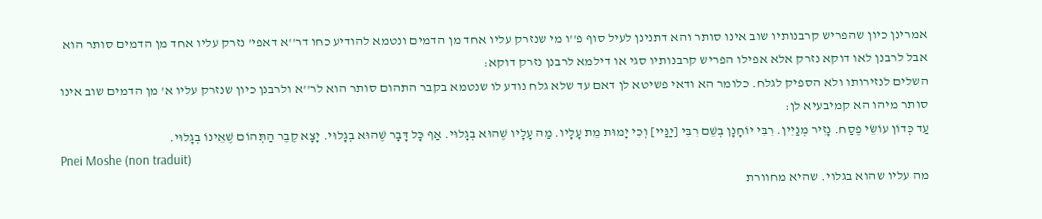אמרינן כיון שהפריש קרבנותיו שוב אינו סותר והא דתנינן לעיל סוף פ''ו מי שנזרק עליו אחד מן הדמים ונטמא להודיע כחו דר''א דאפי' נזרק עליו אחד מן הדמים סותר הוא אבל לרבנן לאו דוקא נזרק אלא אפילו הפריש קרבנותיו סגי או דילמא לרבנן נזרק דוקא:
השלים לנזירותו ולא הספיק לגלח. כלומר הא ודאי פשיטא לן דאם עד שלא גלח נודע לו שנטמא בקבר התהום סותר הוא לר''א ולרבנן כיון שנזרק עליו א' מן הדמים שוב אינו סותר מיהו הא קמיבעיא לן:
עַד כְּדוֹן עוֹשֵׂי פֶסַח. נָזִיר מְנַיִין. רִבִּי יוֹחָנָן בְשֵׁם רִבִּי [יַנַּיי] וְכִי יָמוּת מֵת עָלָיו. מַה עָלָיו שֶׁהוּא בְגָלוּי. אַף כָּל דָּבָר שֶׁהוּא בְגָלוּי. יָצָא קֶבֶר הַתְּהוֹם שֶׁאֵינוֹ בְגָלוּי.
Pnei Moshe (non traduit)
מה עליו שהוא בגלוי. שהיא מחוורת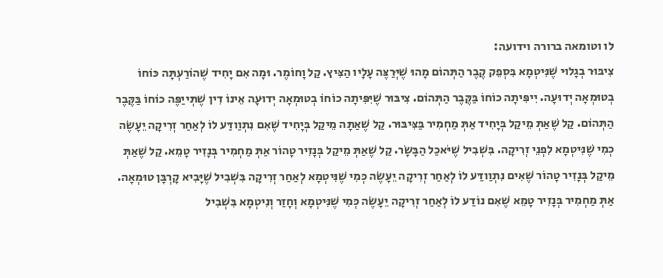לו וטומאה ברורה וידועה:
צִיבּוּר בְגָלוּי שֶׁנִּיטְמָא בִּסְפֵק קֶבֶר הַתְּהוֹם מָהוּ שֶׁיְּרַצֶּה עָלָיו הַצִּיץ. קַל וָחוֹמֶר. וּמָה אִם יָחִיד שֶׁהוֹרַעְתָּה כּוֹחוֹ בְטוּמְאָה יְדוּעָה. יִיפִּיתָה כוֹחוֹ בַּקֶּבֶר הַתְּהוֹם. צִיבּוּר שֶׁיִּפִּיתָה כוֹחוֹ בְטוּמְאָה יְדוּעָה אֵינוֹ דִין שֶׁתְּייַפֶּה כוֹחוֹ בַּקֶּבֶר הַתְּהוֹם. קַל שֶׁאַתְּ מֵיקַל בְּיָחִיד אַתְּ מַחְמִיר בַּצִּיבּוּר. קַל שֶׁאַתָּה מֵיקַל בְּיָחִיד שֶׁאִם נִתְוַודַּע לוֹ לְאַחַר זְרִיקָה יֵעָשֶׂה כְמִי שֶׁנִּיטְמָא לִפְנֵי זְרִיקָה. בִּשְׁבִיל שֶׁיֹּאכַל הַבָּשָׂר. קַל שֶׁאַתְּ מֵיקַל בְּנָזִיר טָהוֹר אַתְּ מַחְמִיר בְּנָזִיר טָמֵא. קַל שֶׁאַתְּ מֵיקַל בְּנָזִיר טָהוֹר שֶׁאִים נִתְוַודַּע לוֹ לְאַחַר זְרִיקָה יֵעָשֶׂה כְּמִי שֶׁנִּיטְמָא לְאַחַר זְרִיקָה בִּשְׁבִיל שֶׁיָּבִיא קָרְבָּן טוּמְאָה. אַתְּ מַחְמִיר בְּנָזִיר טָמֵא שֶׁאִם נוֹדַע לוֹ לְאַחַר זְרִיקָה יֵעָשֶׂה כְּמִי שֶׁנִּיטְמָא וְחָזַר וְנִיטְמָא בִּשְׁבִיל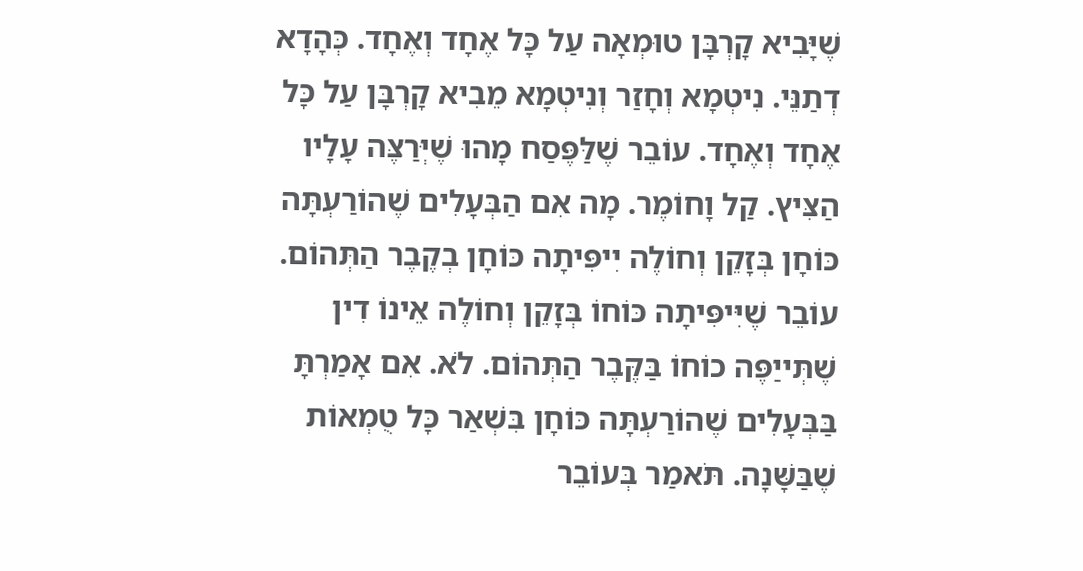שֶׁיָּבִיא קָרְבָּן טוּמְאָה עַל כָּל אֶחָד וְאֶחָד. כְּהָדָא דְתַנֵּי. נִיטְמָא וְחָזַר וְנִיטְמָא מֵבִיא קָרְבָּן עַל כָּל אֶחָד וְאֶחָד. עוֹבֵר שֶׁלַּפֶּסַח מָהוּ שֶׁיְּרַצֶּה עָלָיו הַצִּיץ. קַל וָחוֹמֶר. מָה אִם הַבְּעָלִים שֶׁהוֹרַעְתָּה כּוֹחָן בְּזָקֵן וְחוֹלֶה יִיפִּיתָה כּוֹחָן בְקֶבֶר הַתְּהוֹם. עוֹבֵר שֶׁיִּיפִּיתָה כּוֹחוֹ בְּזָקֵן וְחוֹלֶה אֵינוֹ דִין שֶׁתְּייַפֶּה כוֹחוֹ בַּקֶּבֶר הַתְּהוֹם. לֹא. אִם אָמַרְתָּ בַּבְּעָלִים שֶׁהוֹרַעְתָּה כּוֹחָן בִּשְׁאַר כָּל טֻמְאוֹת שֶׁבַּשָּׁנָה. תֹּאמַר בְּעוֹבֵר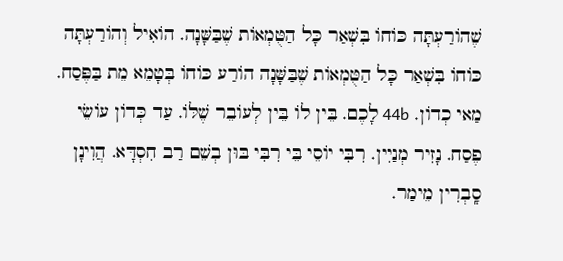שֶׁהוֹרַעְתָּה כּוֹחוֹ בִּשְׁאַר כָּל הַטֻּמְאוֹת שֶׁבַּשָּׁנָה. הוֹאִיל וְהוֹרַעְתָּה כּוֹחוֹ בִּשְׁאַר כָּל הַטֻּמְאוֹת שֶׁבַּשָּׁנָה הוֹרַע כּוֹחוֹ בְּטָמֵא מֵת בַּפֶּסַח. מַאי כְדוֹן. 44b לָכֶם. בֵּין לוֹ בֵּין לְעוֹבֵר שֶׁלּוֹ. עַד כְּדוֹן עוֹשֵׂי פֶסַח. נָזִיר מְנַיִין. רִבִּי יוֹסֵי בֵּי רִבִּי בּוּן בְשֵׁם רַב חִסְדָּא. הֲוִינָן סָֽבְרִין מֵימַר.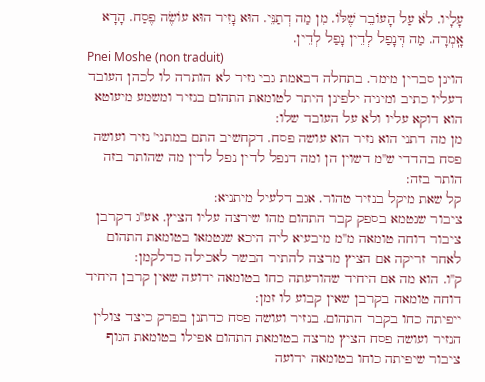עָלָיו. לֹא עַל הָעוֹבֵר שֶׁלּוֹ. מִן מַה דְתַנֵּי. הוּא נָזִיר הוּא עוֹשֶׂה פֶסַח. הָדָא אָֽמְרָה. מַה דְּנָפַל לְדֵין נָפַל לְדֵין.
Pnei Moshe (non traduit)
הוינן סברין מימר. בתחלה דבאמת גבי נזיר לא הותרה לו לכהן העובד דעליו כתיב ומיניה ילפינן היתר לטומאת התהום בנזיר ומשמע מיעוטא הוא דוקא עליו ולא על העובד שלו:
מן מה דתני הוא נזיר הוא עושה פסח. דקחשיב התם במתני' נזיר ועושה פסח בהדדי ש''מ דשוין הן ומה דנפל לדין נפל לדין מה שהותר בזה הותר בזה:
קל שאת מיקל בנזיר טהור. אגב דלעיל מיתניא:
ציבור שנטמא בספק קבר התהום מהו שירצה עליו הציץ. אע''ג דקרבן ציבור דוחה טומאה מ''מ מיבעיא ליה היכא שנטמאו בטומאת התהום לאחר זריקה אם הציץ מרצה להתיר הבשר לאכילה כדלקמן:
ק''ו. הוא מה אם היחיד שהורעתה כחו בטומאה ידועה שאין קרבן היחיד דוחה טומאה בקרבן שאין קבוע לו זמן:
ייפיתה כחו בקבר התהום. בנזיר ועושה פסח כדתנן בפרק כיצד צולין הנזיר ועושה פסח הציץ מרצה בטומאת התהום אפילו בטומאת הגוף ציבור שיפיתה כוחו בטומאה ידועה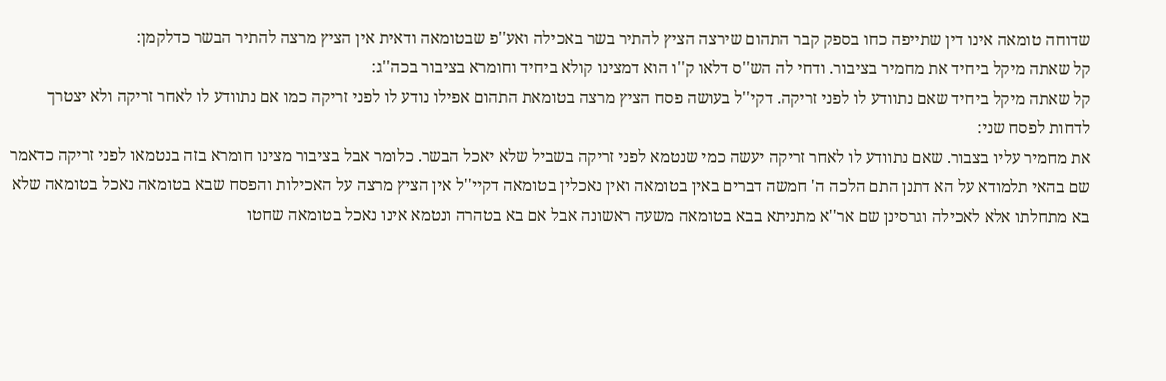שדוחה טומאה אינו דין שתייפה כחו בספק קבר התהום שירצה הציץ להתיר בשר באכילה ואע''פ שבטומאה ודאית אין הציץ מרצה להתיר הבשר כדלקמן:
קל שאתה מיקל ביחיד את מחמיר בציבור. ודחי לה הש''ס דלאו ק''ו הוא דמצינו קולא ביחיד וחומרא בציבור בכה''ג:
קל שאתה מיקל ביחיד שאם נתוודע לו לפני זריקה. דקי''ל בעושה פסח הציץ מרצה בטומאת התהום אפילו נודע לו לפני זריקה כמו אם נתוודע לו לאחר זריקה ולא יצטרך לדחות לפסח שני:
את מחמיר עליו בצבור. שאם נתוודע לו לאחר זריקה יעשה כמי שנטמא לפני זריקה בשביל שלא יאכל הבשר. כלומר אבל בציבור מצינו חומרא בזה בנטמאו לפני זריקה כדאמר שם בהאי תלמודא על הא דתנן התם הלכה ה' חמשה דברים באין בטומאה ואין נאכלין בטומאה דקיי''ל אין הציץ מרצה על האכילות והפסח שבא בטומאה נאכל בטומאה שלא בא מתחלתו אלא לאכילה וגרסינן שם אר''א מתניתא בבא בטומאה משעה ראשונה אבל אם בא בטהרה ונטמא אינו נאכל בטומאה שחטו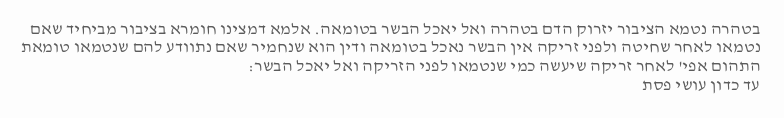בטהרה נטמא הציבור יזרוק הדם בטהרה ואל יאכל הבשר בטומאה. אלמא דמצינו חומרא בציבור מביחיד שאם נטמאו לאחר שחיטה ולפני זריקה אין הבשר נאכל בטומאה ודין הוא שנחמיר שאם נתוודע להם שנטמאו טומאת התהום אפי' לאחר זריקה שיעשה כמי שנטמאו לפני הזריקה ואל יאכל הבשר:
עד כדון עושי פסת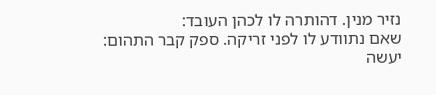נזיר מנין. דהותרה לו לכהן העובד:
שאם נתוודע לו לפני זריקה. ספק קבר התהום:
יעשה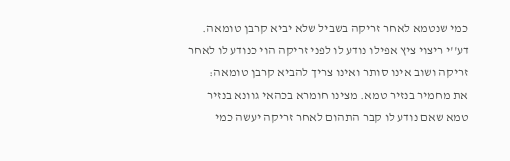כמי שנטמא לאחר זריקה בשביל שלא יביא קרבן טומאה. דע''י ריצוי ציץ אפילו נודע לו לפני זריקה הוי כנודע לו לאחר זריקה ושוב אינו סותר ואינו צריך להביא קרבן טומאה:
את מחמיר בנזיר טמא. מצינו חומרא בכהאי גוונא בנזיר טמא שאם נודע לו קבר התהום לאחר זריקה יעשה כמי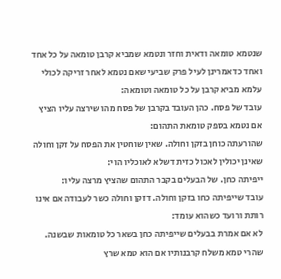שנטמא טומאה ודאית וחזר ונטמא שמביא קרבן טומאה על כל אחד ואחד כדאמרינן לעיל פרק שביעי שאם נטמא לאחר זריקה לכולי עלמא מביא קרבן על כל טומאה וטומאה:
עובד של פסח. כהן העובד בקרבן של פסח מהו שירצה עליו הציץ אם נטמא בספק טומאת התהום:
שהורעתה כוחן בזקן וחולה. שאין שוחטין את הפסח על זקן וחולה שאינן יכולין לאכול כזית דשלא לאוכליו הוי:
ייפיתה כחן. של הבעלים בקבר התהום שהציץ מרצה עליו:
עובד שייפיתה כחו בזקן וחולה. דזקן וחולה כשר לעבודה אם אינו רותת ורועד כשהוא עומד:
לא אם אמרת בבעלים שייפיתה כחן בשאר כל טומאות שבשנה. שהרי טמא משלח קרבנותיו אם הוא טמא שרץ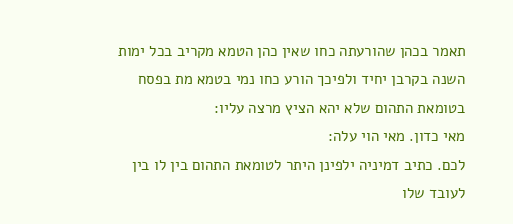תאמר בכהן שהורעתה כחו שאין כהן הטמא מקריב בכל ימות השנה בקרבן יחיד ולפיכך הורע כחו נמי בטמא מת בפסח בטומאת התהום שלא יהא הציץ מרצה עליו:
מאי כדון. מאי הוי עלה:
לכם. כתיב דמיניה ילפינן היתר לטומאת התהום בין לו בין לעובד שלו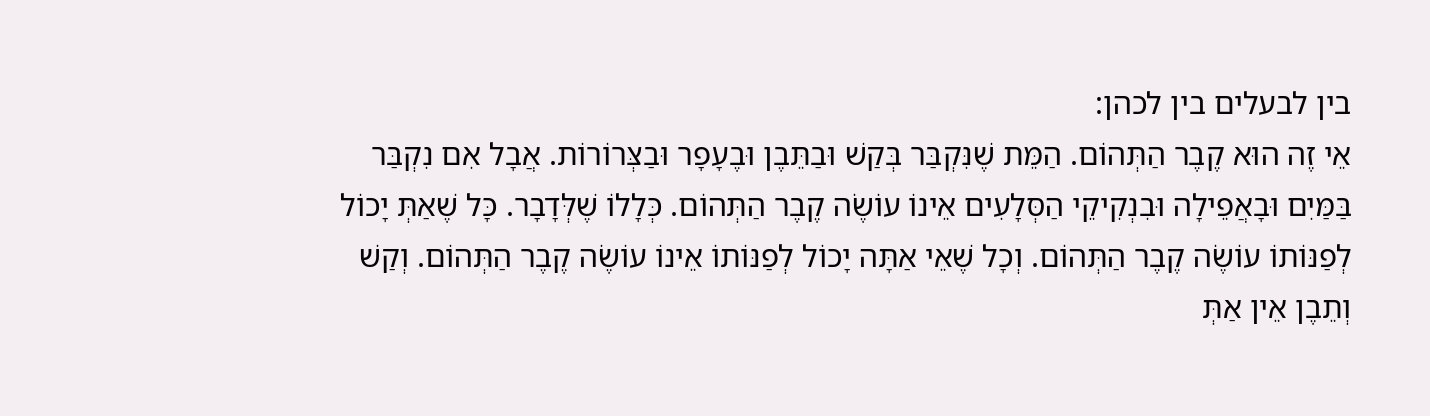בין לבעלים בין לכהן:
אֵי זֶה הוּא קֶבֶר הַתְּהוֹם. הַמֵּת שֶׁנִּקְבַּר בְּקַשׁ וּבַתֵּבֶן וּבֶעָפָר וּבַצְּרוֹרוֹת. אֲבָל אִם נִקְבַּר בַּמַּיִם וּבָאֲפֵילָה וּבִנְקִיקֵי הַסְּלָעִים אֵינוֹ עוֹשֶׂה קֶבֶר הַתְּהוֹם. כְּלָלוֹ שֶׁלְּדָבָר. כָּל שֶׁאַתְּ יָכוֹל לְפַנּוֹתוֹ עוֹשֶׂה קֶבֶר הַתְּהוֹם. וְכָל שֶׁאֵי אַתָּה יָכוֹל לְפַנּוֹתוֹ אֵינוֹ עוֹשֶׂה קֶבֶר הַתְּהוֹם. וְקַשׁ וְתֵבֶן אֵין אַתְּ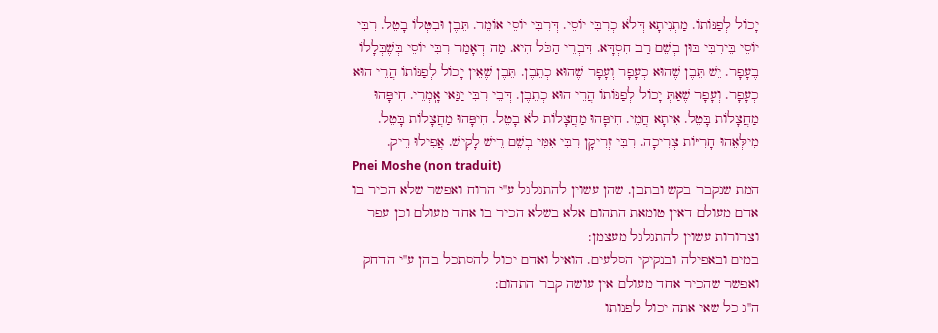יָכוֹל לְפַנּוֹתוֹ. מַתְנִיתָא דְּלֹא כְרִבִּי יוֹסֵי. דְּרִבִּי יוֹסֵי אוֹמֵר. תֵּבֶן וּבִטְּלוֹ בָטֵל. רִבִּי יוֹסֵי בֵּירִבִּי בּוּן בְשֵׁם רַב חִסְדָּא. דִּבְרֵי הַכֹּל הִיא. מַה דְאָמַר רִבִּי יוֹסֵי בְּשֶׁבְּלָלוֹ בֶעָפָר. יֵשׁ תֵּבֶן שֶׁהוּא כְעָפָר וְעָפָר שֶׁהוּא כְתֵבֶן. תֵּבֶן שֶׁאֵין יָכוֹל לְפַנּוֹתוֹ הֲרֵי הוּא כְעָפָר. וְעָפָר שֶׁאַתְּ יָכוֹל לְפַנּוֹתוֹ הֲרֵי הוּא כְתֵבֶן. דְּבֵי רִבִּי יַנַּאי אָֽמְרֵי. חִיפָּהוּ מַחֲצָלוֹת בָּטֵל. אִיתָא חֲמֵי. חִיפָּהוּ מַחֲצָלוֹת לֹא בָטֵל. חִיפָּהוּ מַחֲצָלוֹת בָּטֵל. מִילְּאֵהוּ חָרִיּוֹת צְרִיכָה. רִבִּי זְרִיקָן רִבִּי אִמִּי בְשֵׁם רֵישׁ לָקִישׁ. אֲפִילוּ רֵיק.
Pnei Moshe (non traduit)
המת שנקבר בקש ובתבן. שהן עשוין להתגלגל ע''י הרוח ואפשר שלא הכיר בו אדם מעולם דאין טומאת התהום אלא בשלא הכיר בו אחד מעולם וכן עפר וצרורות עשוין להתגלגל מעצמן:
במים ובאפילה ובנקיקי הסלעים. הואיל ואדם יכול להסתכל בהן ע''י הדחק ואפשר שהכיר אחד מעולם אין עושה קבר התהום:
ה''ג כל שאי אתה יכול לפנותו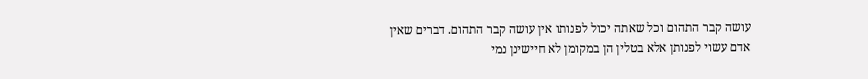עושה קבר התהום וכל שאתה יכול לפנותו אין עושה קבר התהום. דברים שאין אדם עשוי לפנותן אלא בטלין הן במקומן לא חיישינן נמי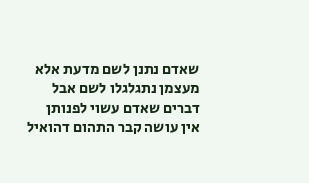שאדם נתנן לשם מדעת אלא מעצמן נתגלגלו לשם אבל דברים שאדם עשוי לפנותן אין עושה קבר התהום דהואיל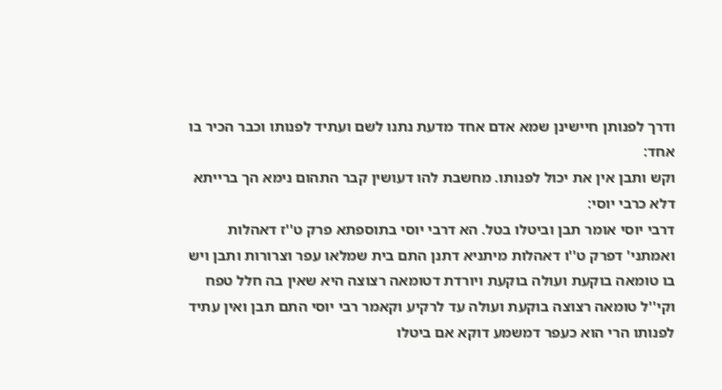ודרך לפנותן חיישינן שמא אדם אחד מדעת נתנו לשם ועתיד לפנותו וכבר הכיר בו אחד:
וקש ותבן אין את יכול לפנותו. מחשבת להו דעושין קבר התהום נימא הך ברייתא דלא כרבי יוסי:
דרבי יוסי אומר תבן וביטלו בטל. הא דרבי יוסי בתוספתא פרק ט''ז דאהלות ואמתני' דפרק ט''ו דאהלות מיתניא דתנן התם בית שמלאו עפר וצרורות ותבן ויש בו טומאה בוקעת ועולה בוקעת ויורדת דטומאה רצוצה היא שאין בה חלל טפח וקי''ל טומאה רצוצה בוקעת ועולה עד לרקיע וקאמר רבי יוסי התם תבן ואין עתיד לפנותו הרי הוא כעפר דמשמע דוקא אם ביטלו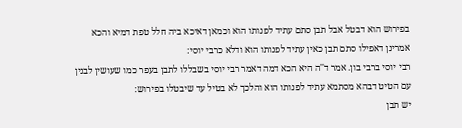בפירוש הוא דבטל אבל תבן סתם עתיד לפנותו הוא וכמאן דאיכא ביה חלל טפת דמיא והכא אמרינן דאפילו סתם תבן כאין עתיד לפנותו הוא ודלא כרבי יוסי:
רבי יוסי ברבי בון. אמר ד''ה היא הכא דמה דאמר רבי יוסי בשבללו לתבן בעפר כמו שעושין לבנין עם הטיט דבהא מסתמא עתיד לפנותו הוא והלכך לא בטיל עד שיבטלו בפירוש:
יש תבן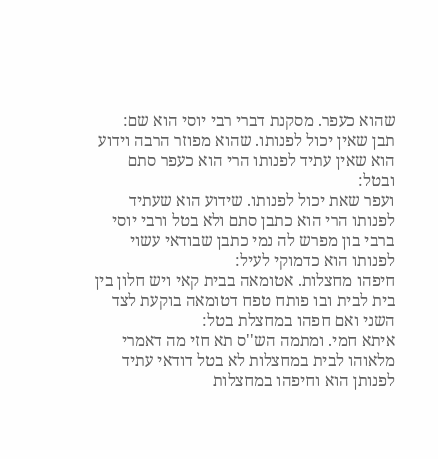שהוא כעפר. מסקנת דברי רבי יוסי הוא שם:
תבן שאין יכול לפנותו. שהוא מפוזר הרבה וידוע הוא שאין עתיד לפנותו הרי הוא כעפר סתם ובטל:
ועפר שאת יכול לפנותו. שידוע הוא שעתיד לפנותו הרי הוא כתבן סתם ולא בטל ורבי יוסי ברבי בון מפרש לה נמי כתבן שבודאי עשוי לפנותו הוא כדמוקי לעיל:
חיפהו מחצלות. אטומאה בבית קאי ויש חלון בין בית לבית ובו פותח טפח דטומאה בוקעת לצד השני ואם חפהו במחצלת בטל:
איתא חמי. ומתמה הש''ס תא חזי מה דאמרי מלאוהו לבית במחצלות לא בטל דודאי עתיד לפנותן הוא וחיפהו במחצלות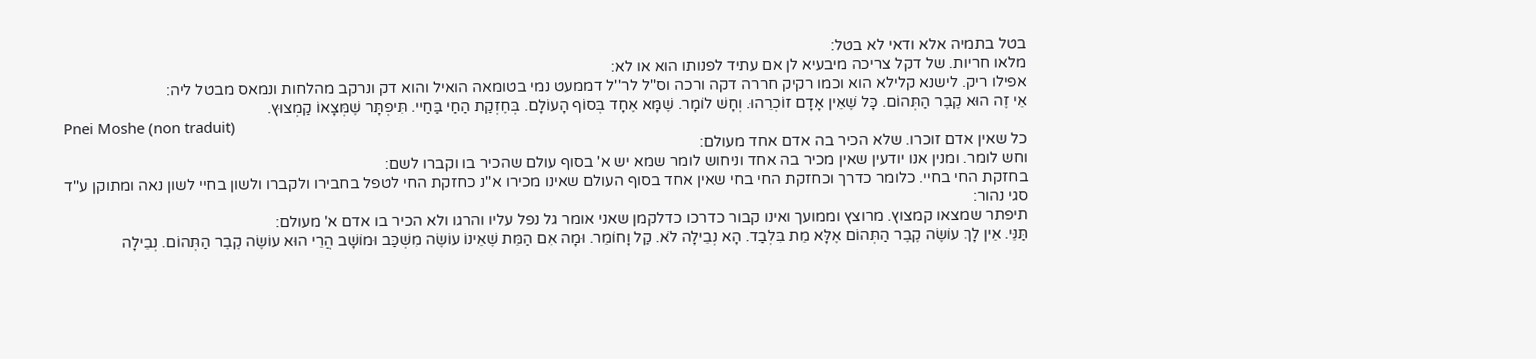בטל בתמיה אלא ודאי לא בטל:
מלאו חריות. של דקל צריכה מיבעיא לן אם עתיד לפנותו הוא או לא:
אפילו ריק. לישנא קלילא הוא וכמו רקיק חררה דקה ורכה וס''ל לר''ל דממעט נמי בטומאה הואיל והוא דק ונרקב מהלחות ונמאס מבטל ליה:
אֵי זֶה הוּא קֶבֶר הַתְּהוֹם. כָּל שֶׁאֵין אָדָם זוֹכְרֵהוּ. וְחָשׁ לוֹמָר. שֶׁמָּא אֶחָד בְּסוֹף הָעוֹלָם. בְּחֶזְקַת הַחַי בַּחַיי. תִּיפְתָּר שֶׁמְּצָאוֹ קַמְצוּץ.
Pnei Moshe (non traduit)
כל שאין אדם זוכרו. שלא הכיר בה אדם אחד מעולם:
וחש לומר. ומנין אנו יודעין שאין מכיר בה אחד וניחוש לומר שמא יש א' בסוף עולם שהכיר בו וקברו לשם:
בחזקת החי בחיי. כלומר כדרך וכחזקת החי בחי שאין אחד בסוף העולם שאינו מכירו א''נ כחזקת החי לטפל בחבירו ולקברו ולשון בחיי לשון נאה ומתוקן ע''ד סגי נהור:
תיפתר שמצאו קמצוץ. מרוצץ וממועך ואינו קבור כדרכו כדלקמן שאני אומר גל נפל עליו והרגו ולא הכיר בו אדם א' מעולם:
תַּנֵּי. אֵין לָךְ עוֹשֶׂה קֶבֶר הַתְּהוֹם אֶלָּא מֵת בִּלְבַד. הָא נְבֵילָה לֹא. קַל וָחוֹמֵר. וּמָה אִם הַמֵּת שֶׁאֵינוֹ עוֹשֶׂה מִשְׁכַּב וּמוֹשָׁב הֲרֵי הוּא עוֹשֶׂה קֶבֶר הַתְּהוֹם. נְבֵילָה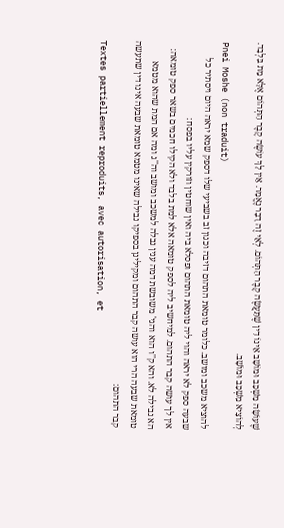שֶׁעוֹשָׂה מִשְׁכַּב וּמוֹשָׁב אֵינוֹ דִין שֶׁתַּעֲשֶׂה קֶבֶר הַתְּהוֹם. לְאֵי זֶה דָבָר נֶאֱמַר. אֵין לָךְ עוֹשֶׂה קֶבֶר הַתְּהוֹם אֶלָּא מֵת בִּלְבַד. לְהוֹצִיא מִשְׁכַּב וּמוֹשָׁב.
Pnei Moshe (non traduit)
להוציא משכב ומושב. כלומר טומאת התהום דזיבה וכגון זב בשביעי שלו דספק שמא יראה היום ויסתיר כל שבעה ספק לא יראה והוי ליה טומאת התהום ופסלא ביה ואין שוחטין וזורקין עליו בפסח:
אין לך עושה קבר התהום. למיחשיב ליה לספק טומאה אלא למת בלבד ולא הקילו חכמים בשאר ספק טומאה:
הא נבילה לא. והא ק''ו הוא והגי' משובשת דמה ענין נבלה למשכב ומושב וה''ג ומה אם המת שהוא מטמא טומאת שבעה הרי הוא עושה קבר התהום ומקילינן בספיקו נבילה שאינו מטמא טומאת שבעה אינו דין שתעשה קבר התהום:
Textes partiellement reproduits, avec autorisation, et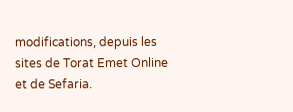modifications, depuis les sites de Torat Emet Online et de Sefaria.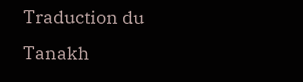Traduction du Tanakh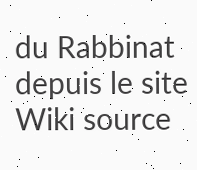du Rabbinat depuis le site Wiki source